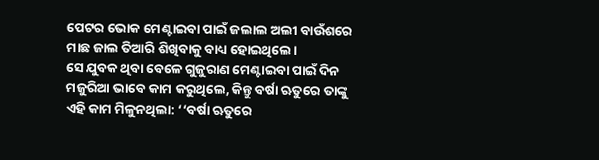ପେଟର ଭୋକ ମେଣ୍ଟାଇବା ପାଇଁ ଜଲାଲ ଅଲୀ ବାଉଁଶରେ ମାଛ ଜାଲ ତିଆରି ଶିଖିବାକୁ ବାଧ୍ୟ ହୋଇଥିଲେ।
ସେ ଯୁବକ ଥିବା ବେଳେ ଗୁଜୁରାଣ ମେଣ୍ଟାଇବା ପାଇଁ ଦିନ ମଜୁରିଆ ଭାବେ କାମ କରୁଥିଲେ, କିନ୍ତୁ ବର୍ଷା ଋତୁରେ ତାଙ୍କୁ ଏହି କାମ ମିଳୁନଥିଲା: ‘‘ବର୍ଷା ଋତୁରେ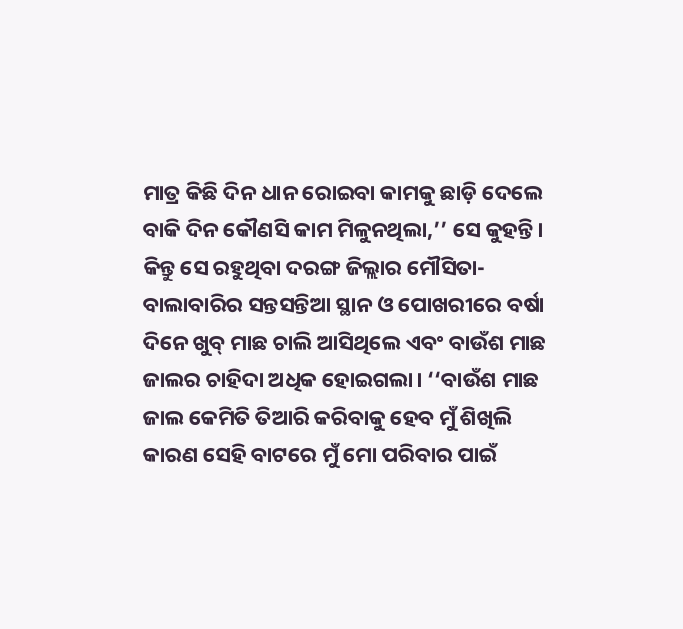ମାତ୍ର କିଛି ଦିନ ଧାନ ରୋଇବା କାମକୁ ଛାଡ଼ି ଦେଲେ ବାକି ଦିନ କୌଣସି କାମ ମିଳୁନଥିଲା,’’ ସେ କୁହନ୍ତି।
କିନ୍ତୁ ସେ ରହୁଥିବା ଦରଙ୍ଗ ଜିଲ୍ଲାର ମୌସିତା-ବାଲାବାରିର ସନ୍ତସନ୍ତିଆ ସ୍ଥାନ ଓ ପୋଖରୀରେ ବର୍ଷା ଦିନେ ଖୁବ୍ ମାଛ ଚାଲି ଆସିଥିଲେ ଏବଂ ବାଉଁଶ ମାଛ ଜାଲର ଚାହିଦା ଅଧିକ ହୋଇଗଲା। ‘‘ବାଉଁଶ ମାଛ ଜାଲ କେମିତି ତିଆରି କରିବାକୁ ହେବ ମୁଁ ଶିଖିଲି କାରଣ ସେହି ବାଟରେ ମୁଁ ମୋ ପରିବାର ପାଇଁ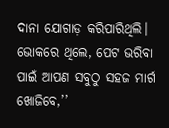ଦାନା ଯୋଗାଡ଼ କରିପାରିଥିଲି। ଭୋକରେ ଥିଲେ, ପେଟ ଭରିବା ପାଇଁ ଆପଣ ସବୁଠୁ ସହଜ ମାର୍ଗ ଖୋଜିବେ,’’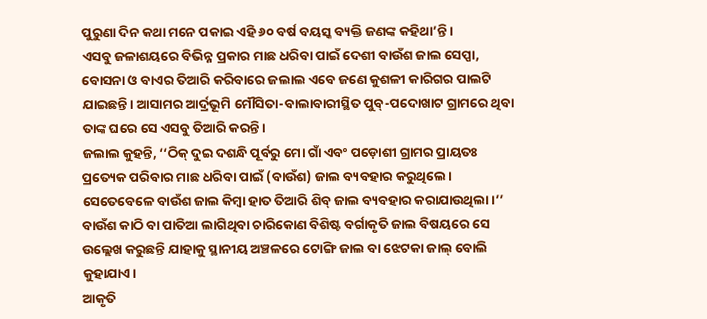ପୁରୁଣା ଦିନ କଥା ମନେ ପକାଇ ଏହି ୬୦ ବର୍ଷ ବୟସ୍କ ବ୍ୟକ୍ତି ଜଣଙ୍କ କହିଥା’ନ୍ତି।
ଏସବୁ ଜଳାଶୟରେ ବିଭିନ୍ନ ପ୍ରକାର ମାଛ ଧରିବା ପାଇଁ ଦେଶୀ ବାଉଁଶ ଜାଲ ସେପ୍ପା, ବୋସନା ଓ ବାଏର ତିଆରି କରିବାରେ ଜଲାଲ ଏବେ ଜଣେ କୁଶଳୀ କାରିଗର ପାଲଟି ଯାଇଛନ୍ତି। ଆସାମର ଆର୍ଦ୍ରଭୂମି ମୌସିତା-ବାଲାବାରୀସ୍ଥିତ ପୁବ୍-ପଦୋଖାଟ ଗ୍ରାମରେ ଥିବା ତାଙ୍କ ଘରେ ସେ ଏସବୁ ତିଆରି କରନ୍ତି।
ଜଲାଲ କୁହନ୍ତି, ‘‘ଠିକ୍ ଦୁଇ ଦଶନ୍ଧି ପୂର୍ବରୁ ମୋ ଗାଁ ଏବଂ ପଡ଼ୋଶୀ ଗ୍ରାମର ପ୍ରାୟତଃ ପ୍ରତ୍ୟେକ ପରିବାର ମାଛ ଧରିବା ପାଇଁ (ବାଉଁଶ) ଜାଲ ବ୍ୟବହାର କରୁଥିଲେ। ସେତେବେଳେ ବାଉଁଶ ଜାଲ କିମ୍ବା ହାତ ତିଆରି ଶିବ୍ ଜାଲ ବ୍ୟବହାର କରାଯାଉଥିଲା।’’ ବାଉଁଶ କାଠି ବା ପାତିଆ ଲାଗିଥିବା ଚାରିକୋଣ ବିଶିଷ୍ଟ ବର୍ଗାକୃତି ଜାଲ ବିଷୟରେ ସେ ଉଲ୍ଲେଖ କରୁଛନ୍ତି ଯାହାକୁ ସ୍ଥାନୀୟ ଅଞ୍ଚଳରେ ଟୋଙ୍ଗି ଜାଲ ବା ଝେଟକା ଜାଲ୍ ବୋଲି କୁହାଯାଏ।
ଆକୃତି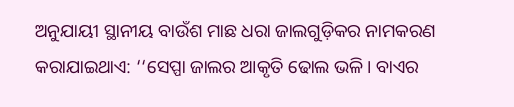ଅନୁଯାୟୀ ସ୍ଥାନୀୟ ବାଉଁଶ ମାଛ ଧରା ଜାଲଗୁଡ଼ିକର ନାମକରଣ କରାଯାଇଥାଏ: ‘‘ସେପ୍ପା ଜାଲର ଆକୃତି ଢୋଲ ଭଳି। ବାଏର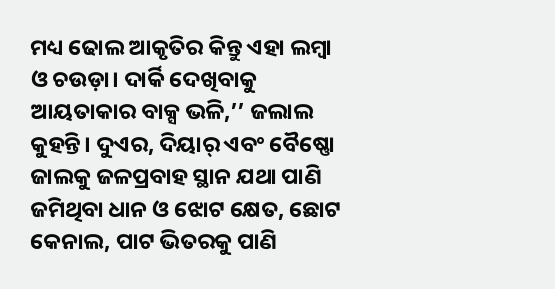ମଧ୍ୟ ଢୋଲ ଆକୃତିର କିନ୍ତୁ ଏହା ଲମ୍ବା ଓ ଚଉଡ଼ା। ଦାର୍କି ଦେଖିବାକୁ ଆୟତାକାର ବାକ୍ସ ଭଳି,’’ ଜଲାଲ କୁହନ୍ତି। ଦୁଏର, ଦିୟାର୍ ଏବଂ ବୈଷ୍ଣୋ ଜାଲକୁ ଜଳପ୍ରବାହ ସ୍ଥାନ ଯଥା ପାଣି ଜମିଥିବା ଧାନ ଓ ଝୋଟ କ୍ଷେତ, ଛୋଟ କେନାଲ, ପାଟ ଭିତରକୁ ପାଣି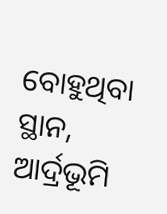ବୋହୁଥିବା ସ୍ଥାନ, ଆର୍ଦ୍ରଭୂମି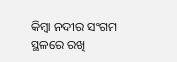କିମ୍ବା ନଦୀର ସଂଗମ ସ୍ଥଳରେ ରଖି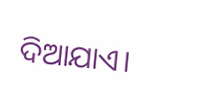ଦିଆଯାଏ।